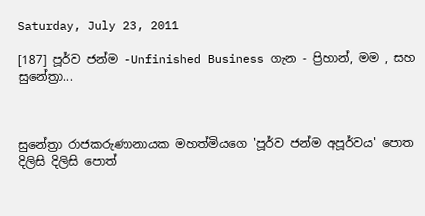Saturday, July 23, 2011

[187] පූර්ව ජන්ම -Unfinished Business ගැන - ප්‍රිහාන්, මම , සහ සුනේත්‍රා...



සුනේත්‍රා රාජකරුණානායක මහත්මියගෙ 'පූර්ව ජන්ම අපූර්වය' පොත දිලිසි දිලිසි පොත්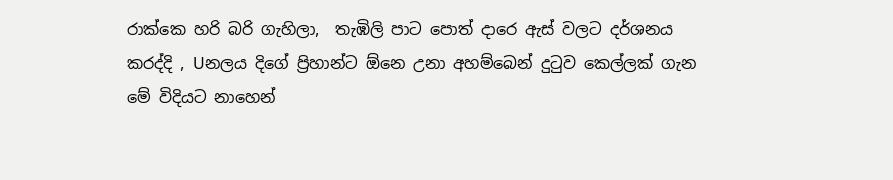රාක්කෙ හරි බරි ගැහිලා,  තැඹිලි පාට පොත් දාරෙ ඇස් වලට දර්ශනය කරද්දි , Uනලය දිගේ ප්‍රිහාන්ට ඕනෙ උනා අහම්බෙන් දුටුව කෙල්ලක් ගැන මේ විදියට නාහෙන්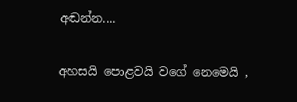අඬන්න....

අහසයි පොළවයි වගේ නෙමෙයි ,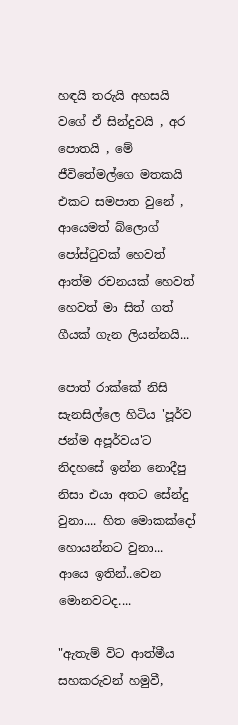හඳයි තරුයි අහසයි වගේ ඒ සින්දුවයි , අර පොතයි , මේ ජීවිතේමල්ගෙ මතකයි එකට සමපාත වුනේ , ආයෙමත් බ්ලොග් පෝස්ටුවක් හෙවත් ආත්ම රචනයක් හෙවත් හෙවත් මා සිත් ගත් ගීයක් ගැන ලියන්නයි...

පොත් රාක්කේ නිසි සැනසිල්ලෙ හිටිය 'පූර්ව ජන්ම අපූර්වය'ට නිදහසේ ඉන්න නොදීපු නිසා එයා අතට සේන්දු වුනා.... හිත මොකක්දෝ හොයන්නට වුනා... ආයෙ ඉතින්..වෙන මොනවටද....

"ඇතැම් විට ආත්මීය සහකරුවන් හමුවී,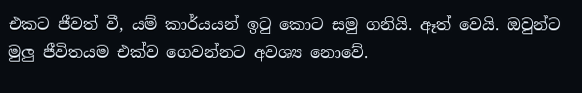එකට ජීවත් වී, යම් කාර්යයන් ඉටු කොට සමු ගනියි. ඈත් වෙයි. ඔවුන්ට මුලු ජීවිතයම එක්ව ගෙවන්නට අවශ්‍ය නොවේ.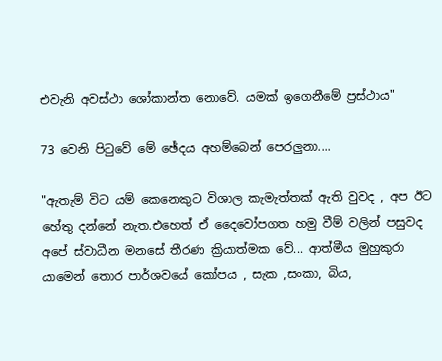එවැනි අවස්ථා ශෝකාන්ත නොවේ. යමක් ඉගෙනීමේ ප්‍රස්ථාය"

73 වෙනි පිටුවේ මේ ඡේදය අහම්බෙන් පෙරලුනා....

"ඇතැම් විට යම් කෙනෙකුට විශාල කැමැත්තක් ඇති වුවද , අප ඊට හේතු දන්නේ නැත.එහෙත් ඒ දෛවෝපගත හමු වීම් වලින් පසුවද අපේ ස්වාධීන මනසේ තීරණ ක්‍රියාත්මක වේ... ආත්මීය මුහුකුරා යාමෙන් තොර පාර්ශවයේ කෝපය , සැක ,සංකා, බිය,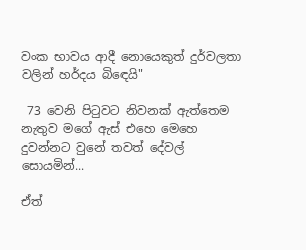වංක භාවය ආදී නොයෙකුත් දුර්වලතා වලින් හර්දය බිඳෙයි"

 73 වෙනි පිටුවට නිවනක් ඇත්තෙම නැතුව මගේ ඇස් එහෙ මෙහෙ දුවන්නට වුනේ තවත් දේවල් සොයමින්...

ඒත්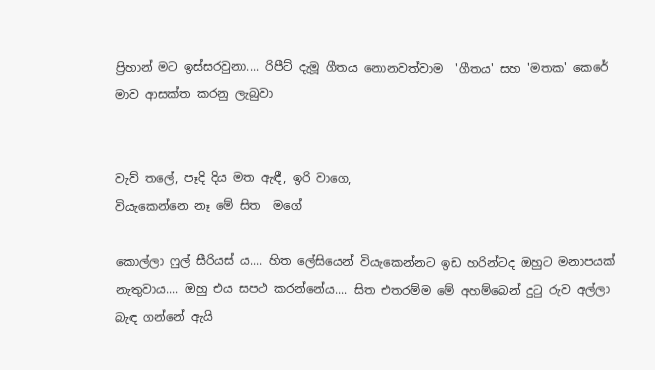ප්‍රිහාන් මට ඉස්සරවුනා.... රිපීට් දැමූ ගීතය නොනවත්වාම  'ගීතය' සහ 'මතක' කෙරේ මාව ආසක්ත කරනු ලැබුවා


වැව් තලේ, පෑදි දිය මත ඇඳී, ඉරි වාගෙ,
වියැකෙන්නෙ නෑ මේ සිත  මගේ

කොල්ලා ෆුල් සීරියස් ය.... හිත ලේසියෙන් වියැකෙන්නට ඉඩ හරින්ටද ඔහුට මනාපයක් නැතුවාය.... ඔහු එය සපථ කරන්නේය.... සිත එතරම්ම මේ අහම්බෙන් දුටු රුව අල්ලා බැඳ ගන්නේ ඇයි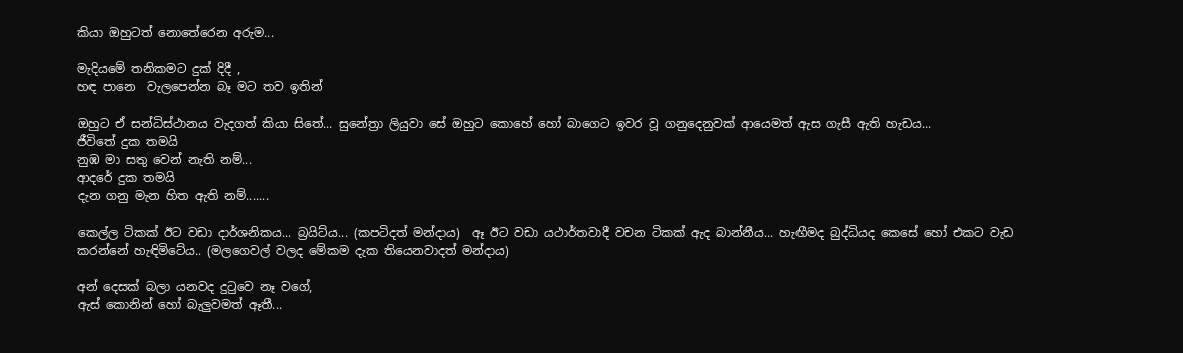කියා ඔහුටත් නොතේරෙන අරුම...

මැදියමේ තනිකමට දුක් දිදී ,
හඳ පානෙ  වැලපෙන්න බෑ මට තව ඉතින්

ඔහුට ඒ සන්ධිස්ථානය වැදගත් කියා සිතේ... සුනේත්‍රා ලියුවා සේ ඔහුට කොහේ හෝ බාගෙට ඉවර වූ ගනුදෙනුවක් ආයෙමත් ඇස ගැසී ඇති හැඩය...
ජීවිතේ දුක තමයි
නුඹ මා සතු වෙන් නැති නම්...
ආදරේ දුක තමයි
දැන ගනු මැන හිත ඇති නම්.......

කෙල්ල ටිකක් ඊට වඩා දාර්ශනිකය... බ්‍රයිට්ය... (කපටිදත් මන්දාය)  ඈ ඊට වඩා යථාර්තවාදී වචන ටිකක් ඇද බාන්නීය... හැඟීමද බුද්ධියද කෙසේ හෝ එකට වැඩ කරන්නේ හැඳිමිටේය.. (මලගෙවල් වලද මේකම දැක තියෙනවාදත් මන්දාය)

අන් දෙසක් බලා යනවද දුටුවෙ නෑ වගේ,
ඇස් කොනින් හෝ බැලුවමත් ඈතී...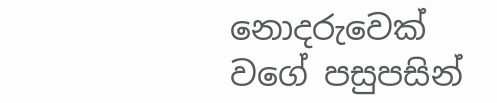නොදරුවෙක් වගේ පසුපසින්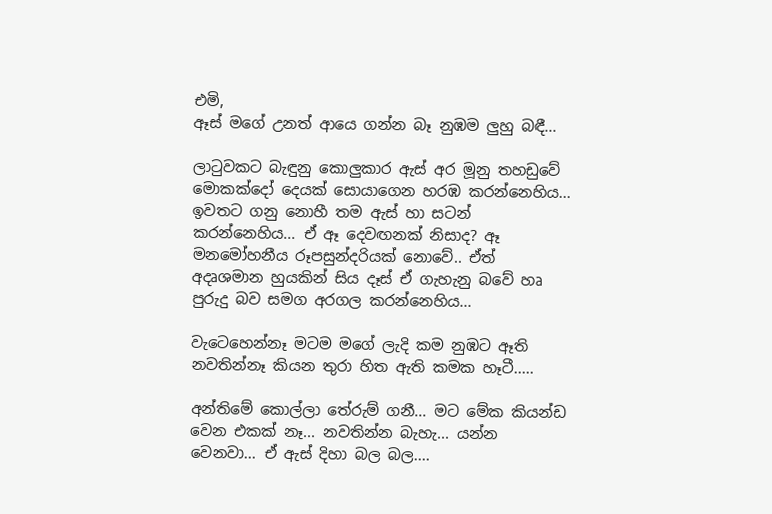එමි,
ඈස් මගේ උනත් ආයෙ ගන්න බෑ නුඹම ලුහු බඳී...

ලාටුවකට බැඳුනු කොලුකාර ඇස් අර මූනු තහඩුවේ මොකක්දෝ දෙයක් සොයාගෙන හරඹ කරන්නෙහිය... ඉවතට ගනු නොහී තම ඇස් හා සටන් කරන්නෙහිය... ඒ ඈ දෙවඟනක් නිසාද? ඈ මනමෝහනීය රූපසුන්දරියක් නොවේ.. ඒත් අදෘශමාන හුයකින් සිය දෑස් ඒ ගැහැනු බවේ හෘ පුරුදු බව සමග අරගල කරන්නෙහිය...

වැටෙහෙන්නෑ මටම මගේ ලැදි කම නුඹට ඈති
නවතින්නෑ කියන තුරා හිත ඇති කමක හෑටී.....

අන්තිමේ කොල්ලා තේරුම් ගනී... මට මේක කියන්ඩ වෙන එකක් නෑ... නවතින්න බැහැ... යන්න වෙනවා... ඒ ඇස් දිහා බල බල....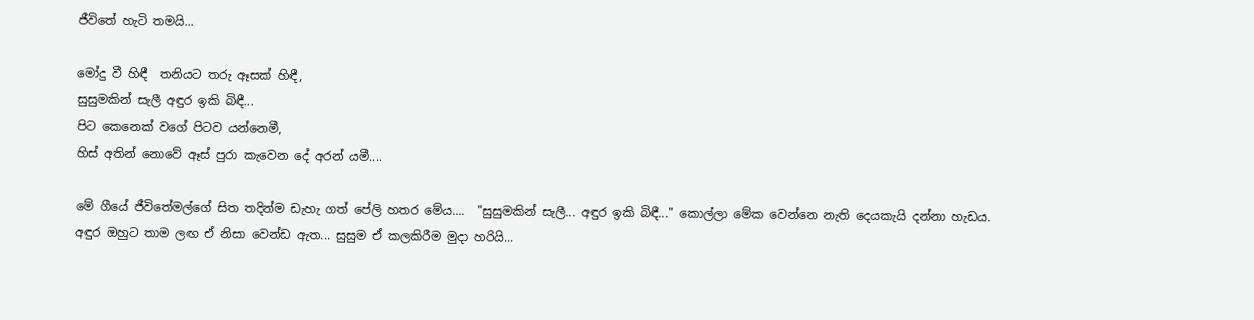ජීවිතේ හැටි තමයි...

මෝදු වී හිඳී  තනියට තරු ඈසක් හිඳී,
සුසුමකින් සැලී අඳුර ඉකි බිඳී...
පිට කෙනෙක් වගේ පිටව යන්නෙමී,
හිස් අතින් නොවේ ඈස් පුරා කැවෙන දේ අරන් යමී....

මේ ගීයේ ජීවිතේමල්ගේ සිත තදින්ම ඩැහැ ගත් පේලි හතර මේය....  "සුසුමකින් සැලී... අඳුර ඉකි බිඳී..." කොල්ලා මේක වෙන්නෙ නැති දෙයකැයි දන්නා හැඩය. අඳුර ඔහුට තාම ලඟ ඒ නිසා වෙන්ඩ ඇත... සුසුම ඒ කලකිරීම මුදා හරියි...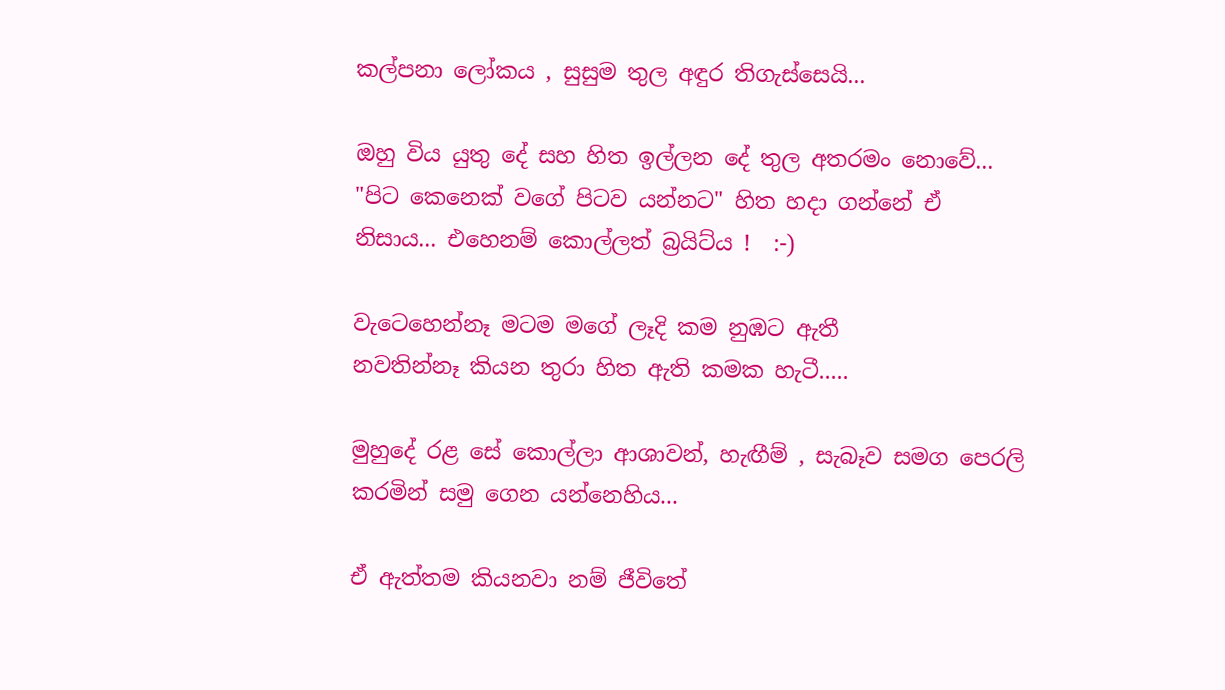කල්පනා ලෝකය , සුසුම තුල අඳුර තිගැස්සෙයි...

ඔහු විය යුතු දේ සහ හිත ඉල්ලන දේ තුල අතරමං නොවේ... "පිට කෙනෙක් වගේ පිටව යන්නට" හිත හදා ගන්නේ ඒ නිසාය... එහෙනම් කොල්ලත් බ්‍රයිට්ය !  :-)

වැටෙහෙන්නෑ මටම මගේ ලෑදි කම නුඹට ඇතී
නවතින්නෑ කියන තුරා හිත ඇති කමක හැටී.....

මුහුදේ රළ සේ කොල්ලා ආශාවන්, හැඟීම් , සැබෑව සමග පෙරලි කරමින් සමු ගෙන යන්නෙහිය...

ඒ ඇත්තම කියනවා නම් ජීවිතේ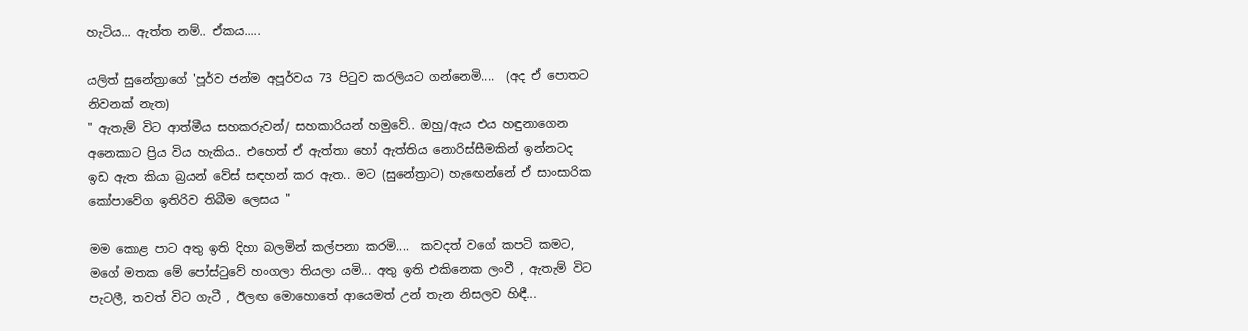හැටිය... ඇත්ත නම්.. ඒකය.....

යලිත් සුනේත්‍රාගේ 'පූර්ව ජන්ම අපූර්වය 73 පිටුව කරලියට ගන්නෙමි....  (අද ඒ පොතට නිවනක් නැත)
" ඇතැම් විට ආත්මීය සහකරුවන්/ සහකාරියන් හමුවේ.. ඔහු/ඇය එය හඳුනාගෙන අනෙකාට ප්‍රිය විය හැකිය.. එහෙත් ඒ ඇත්තා හෝ ඇත්තිය නොරිස්සීමකින් ඉන්නටද ඉඩ ඇත කියා බ්‍රයන් වේස් සඳහන් කර ඇත.. මට (සුනේත්‍රාට) හැඟෙන්නේ ඒ සාංසාරික කෝපාවේග ඉතිරිව තිබීම ලෙසය "

මම කොළ පාට අතු ඉති දිහා බලමින් කල්පනා කරමි....  කවදත් වගේ කපටි කමට, මගේ මතක මේ පෝස්ටුවේ හංගලා තියලා යමි... අතු ඉති එකිනෙක ලංවී , ඇතැම් විට පැටලී, තවත් විට ගැටී , ඊලඟ මොහොතේ ආයෙමත් උන් තැන නිසලව හිඳී...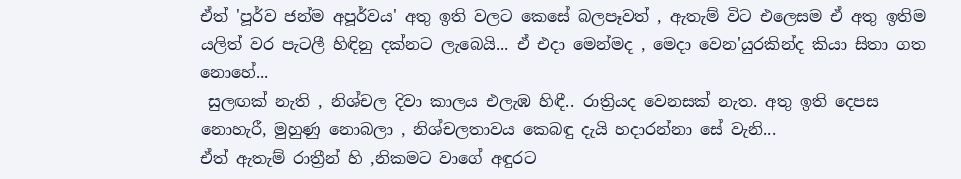ඒත් 'පූර්ව ජන්ම අපූර්වය' අතු ඉති වලට කෙසේ බලපෑවත් , ඇතැම් විට එලෙසම ඒ අතු ඉතිම යලිත් වර පැටලී හිඳිනු දක්නට ලැබෙයි... ඒ එදා මෙන්මද , මෙදා වෙන'යුරකින්ද කියා සිතා ගත නොහේ...
 සුලඟක් නැති , නිශ්චල දිවා කාලය එලැඹ හිඳී.. රාත්‍රියද වෙනසක් නැත. අතු ඉති දෙපස නොහැරී, මුහුණු නොබලා , නිශ්චලතාවය කෙබඳු දැයි හදාරන්නා සේ වැනි...
ඒත් ඇතැම් රාත්‍රීන් හි ,නිකමට වාගේ අඳුරට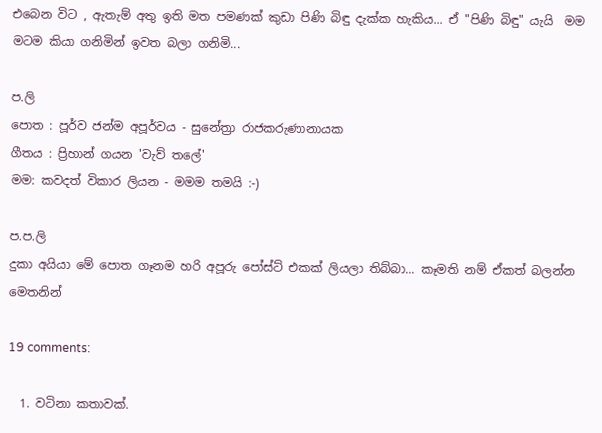එබෙන විට , ඇතැම් අතු ඉති මත පමණක් කුඩා පිණි බිඳු දැක්ක හැකිය... ඒ "පිණි බිඳු" යැයි  මම මටම කියා ගනිමින් ඉවත බලා ගනිමි...

ප.ලි
පොත : පූර්ව ජන්ම අපූර්වය - සුනේත්‍රා රාජකරුණානායක
ගීතය : ප්‍රිහාන් ගයන 'වැව් තලේ'
මම: කවදත් විකාර ලියන - මමම තමයි :-)

ප.ප.ලි
දුකා අයියා මේ පොත ගෑනම හරි අපූරු පෝස්ට් එකක් ලියලා තිබ්බා... කෑමති නම් ඒකත් බලන්න මෙතනින්

19 comments:

  1. වටිනා කතාවක්.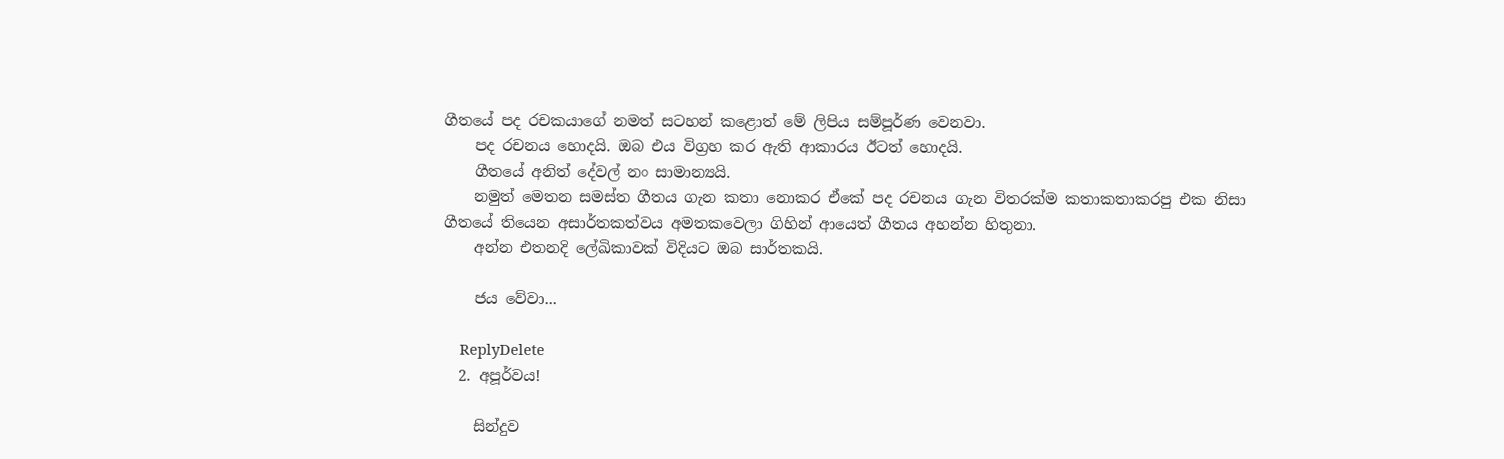ගීතයේ පද රචකයාගේ නමත් සටහන් කළොත් මේ ලිපිය සම්පූර්ණ වෙනවා.
    පද රචනය හොදයි. ඔබ එය විග්‍රහ කර ඇති ආකාරය ඊටත් හොදයි.
    ගීතයේ අනිත් දේවල් නං සාමාන්‍යයි.
    නමුත් මෙතන සමස්ත ගීතය ගැන කතා නොකර ඒකේ පද රචනය ගැන විතරක්ම කතාකතාකරපු එක නිසා ගීතයේ තියෙන අසාර්තකත්වය අමතකවෙලා ගිහින් ආයෙත් ගීතය අහන්න හිතුනා.
    අන්න එතනදි ලේඛිකාවක් විදියට ඔබ සාර්තකයි.

    ජය වේවා...

    ReplyDelete
  2. අපූර්වය!

    සින්දුව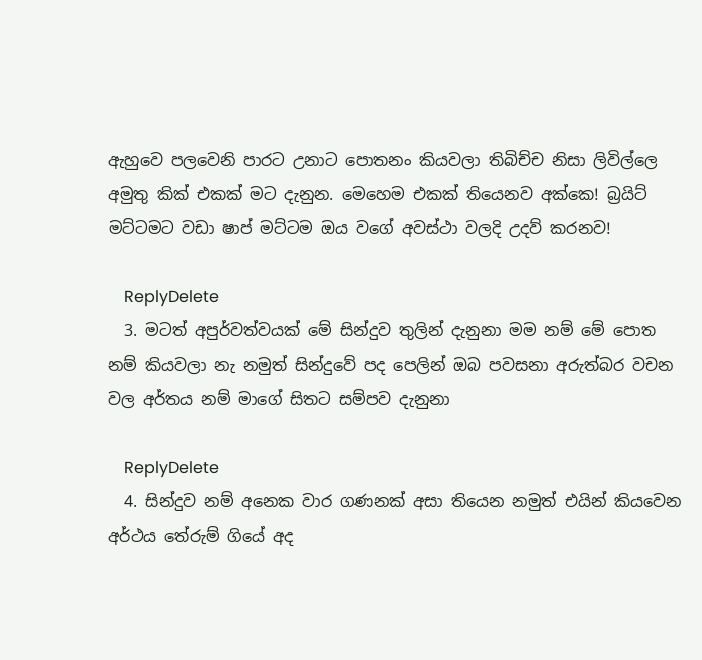ඇහුවෙ පලවෙනි පාරට උනාට පොතනං කියවලා තිබිච්ච නිසා ලිවිල්ලෙ අමුතු කික් එකක් මට දැනුන. මෙහෙම එකක් තියෙනව අක්කෙ! බ්‍රයිට් මට්ටමට වඩා ෂාප් මට්ටම ඔය වගේ අවස්ථා වලදි උදව් කරනව!

    ReplyDelete
  3. මටත් අපුර්වත්වයක් මේ සින්දුව තුලින් දැනුනා මම නම් මේ පොත නම් කියවලා නැ නමුත් සින්දුවේ පද පෙලින් ඔබ පවසනා අරුත්බර වචන වල අර්තය නම් මාගේ සිතට සම්පව දැනුනා

    ReplyDelete
  4. සින්දුව නම් අනෙක වාර ගණනක් අසා තියෙන නමුත් එයින් කියවෙන අර්ථය තේරුම් ගියේ අද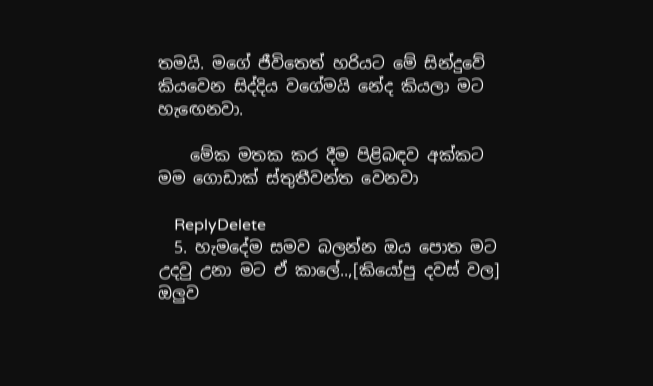තමයි. මගේ ජීවිතෙත් හරියට මේ සින්දුවේ කියවෙන සිද්දිය වගේමයි නේද කියලා මට හැඟෙනවා.

    මේක මතක කර දීම පිළිබඳව අක්කට මම ගොඩාක් ස්තුතීවන්ත වෙනවා

    ReplyDelete
  5. හැමදේම සමව බලන්න ඔය පොත මට උදවු උනා මට ඒ කාලේ..,[කියෝපු දවස් වල] ඔලුව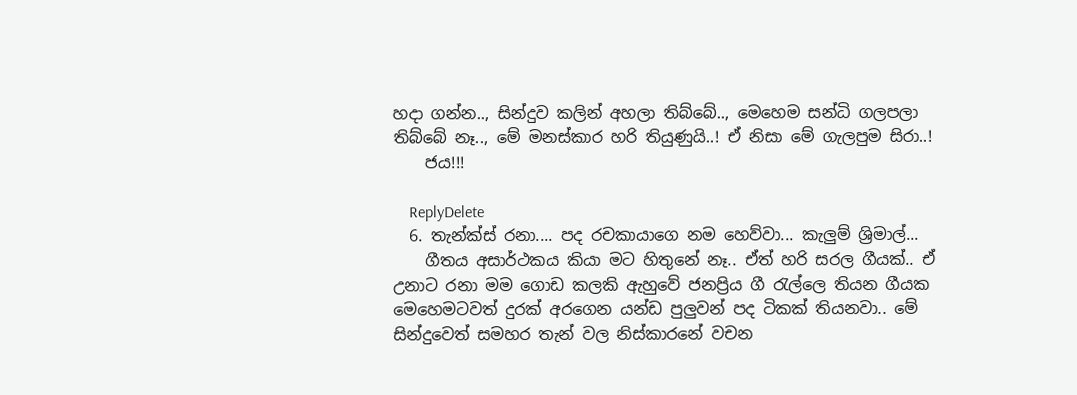හදා ගන්න.., සින්දුව කලින් අහලා තිබ්බේ.., මෙහෙම සන්ධි ගලපලා තිබ්බේ නෑ.., මේ මනස්කාර හරි තියුණුයි..! ඒ නිසා මේ ගැලපුම සිරා..!
    ජය!!!

    ReplyDelete
  6. තැන්ක්ස් රනා.... පද රචකායාගෙ නම හෙව්වා... කැලුම් ශ්‍රිමාල්...
    ගීතය අසාර්ථකය කියා මට හිතුනේ නෑ.. ඒත් හරි සරල ගීයක්.. ඒ උනාට රනා මම ගොඩ කලකි ඇහුවේ ජනප්‍රිය ගී ‍රැල්ලෙ තියන ගීයක මෙහෙමටවත් දුරක් අරගෙන යන්ඩ පුලුවන් පද ටිකක් තියනවා.. මේ සින්දුවෙත් සමහර තැන් වල නිස්කාරනේ වචන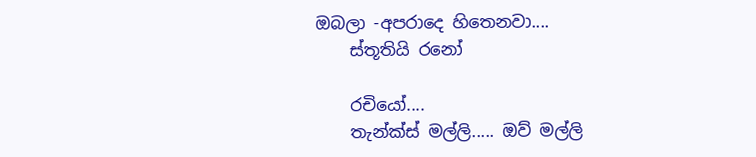ඔබලා -අපරාදෙ හිතෙනවා....
    ස්තූතියි රනෝ

    රචියෝ....
    තැන්ක්ස් මල්ලි..... ඔව් මල්ලි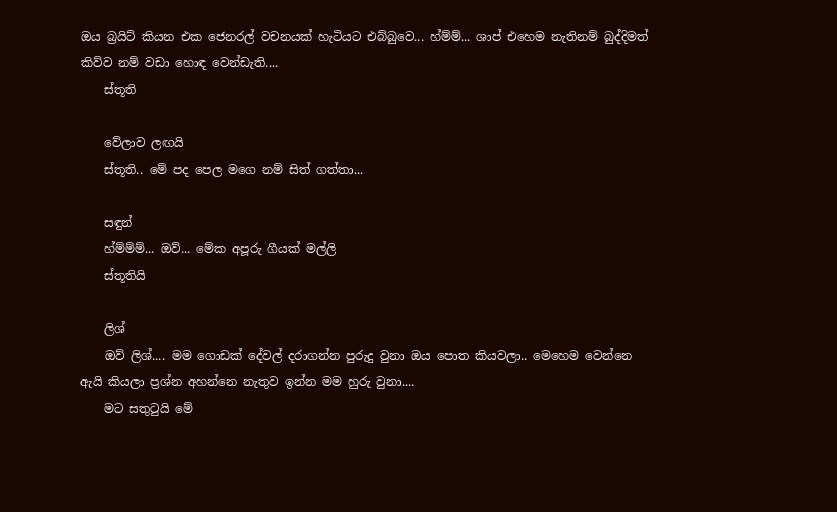ඔය බ්‍රයිට් කියන එක ජෙනරල් වචනයක් හැටියට එබ්බුවෙ... හ්ම්ම්... ශාප් එහෙම නැතිනම් බුද්දිමත් කිව්ව නම් වඩා හොඳ වෙන්ඩැති....
    ස්තූති

    වේලාව ලඟයි
    ස්තූති.. මේ පද පෙල මගෙ නම් සිත් ගත්තා...

    සඳුන්
    හ්ම්ම්ම්... ඔව්... මේක අපූරු ගීයක් මල්ලි
    ස්තූතියි

    ලිශ්
    ඔව් ලිශ්.... මම ගොඩක් දේවල් දරාගන්න පුරුදු වුනා ඔය පොත කියවලා.. මෙහෙම වෙන්නෙ ඇයි කියලා ප්‍රශ්න අහන්නෙ නැතුව ඉන්න මම හුරු වුනා....
    මට සතු‍ටුයි මේ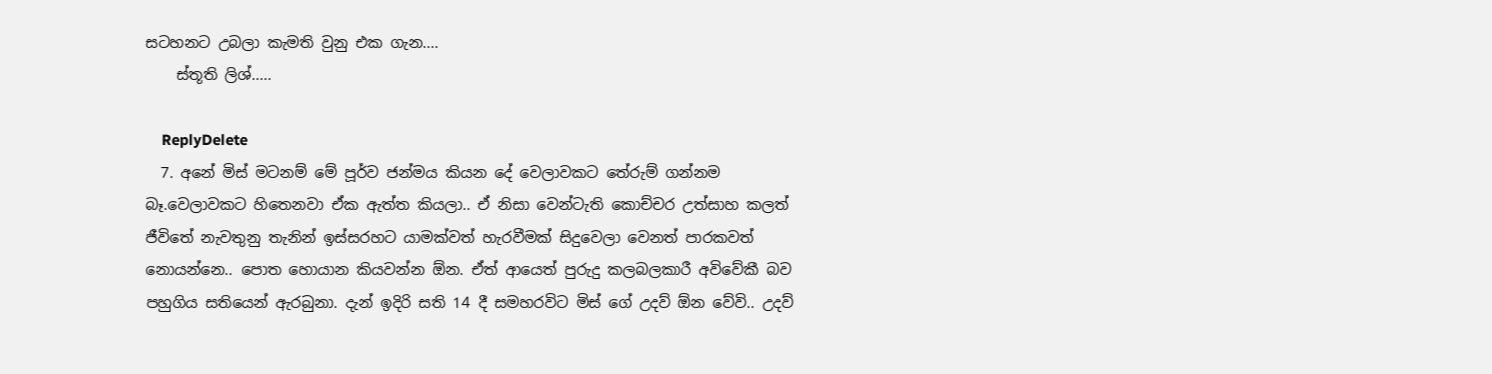සටහනට උබලා කැමති වුනු එක ගැන....
    ස්තූති ලිශ්.....

    ReplyDelete
  7. අනේ මිස් මටනම් මේ පූර්ව ජන්මය කියන දේ වෙලාවකට තේරුම් ගන්නම බෑ.වෙලාවකට හිතෙනවා ඒක ඇත්ත කියලා.. ඒ නිසා වෙන්ටැති කොච්චර උත්සාහ කලත් ජීවිතේ නැවතුනු තැනින් ඉස්සරහට යාමක්වත් හැරවීමක් සිදුවෙලා වෙනත් පාරකවත් නොයන්නෙ.. පොත හොයාන කියවන්න ඕන. ඒත් ආයෙත් පුරුදු කලබලකාරී අවිවේකී බව පහුගිය සතියෙන් ඇරබුනා. දැන් ඉදිරි සති 14 දී සමහරවිට මිස් ගේ උදව් ඕන වේවි.. උදව්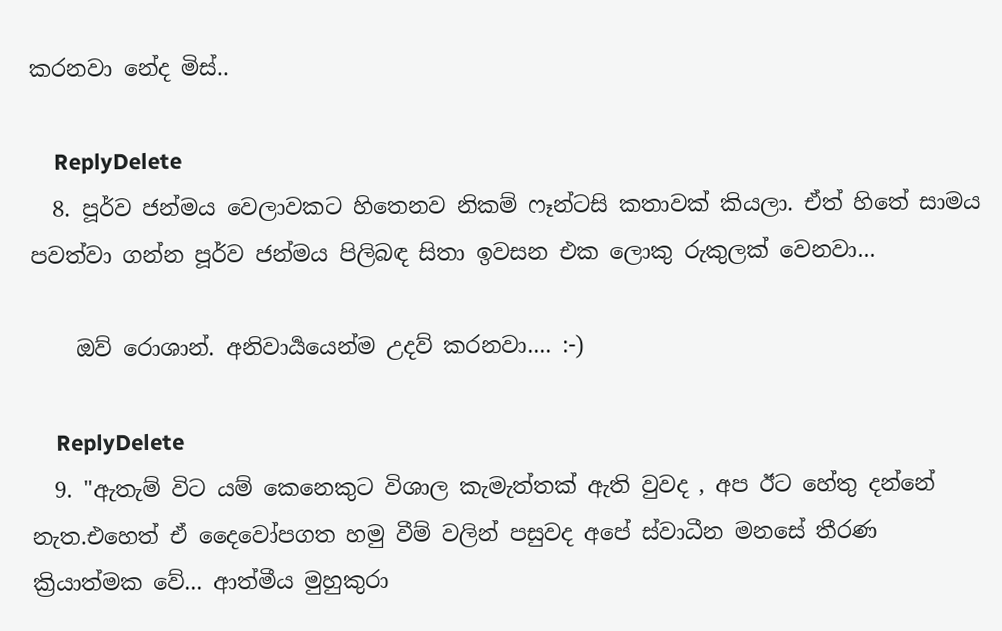කරනවා නේද මිස්..

    ReplyDelete
  8. පූර්ව ජන්මය වෙලාවකට හිතෙනව නිකම් ෆෑන්ටසි කතාවක් කියලා. ඒත් හිතේ සාමය පවත්වා ගන්න පූර්ව ජන්මය පිලිබඳ සිතා ඉවසන එක ලොකු රුකුලක් වෙනවා...

    ඔව් රොශාන්. අනිවාර්‍යයෙන්ම උදව් කරනවා.... :-)

    ReplyDelete
  9. "ඇතැම් විට යම් කෙනෙකුට විශාල කැමැත්තක් ඇති වුවද , අප ඊට හේතු දන්නේ නැත.එහෙත් ඒ දෛවෝපගත හමු වීම් වලින් පසුවද අපේ ස්වාධීන මනසේ තීරණ ක්‍රියාත්මක වේ... ආත්මීය මුහුකුරා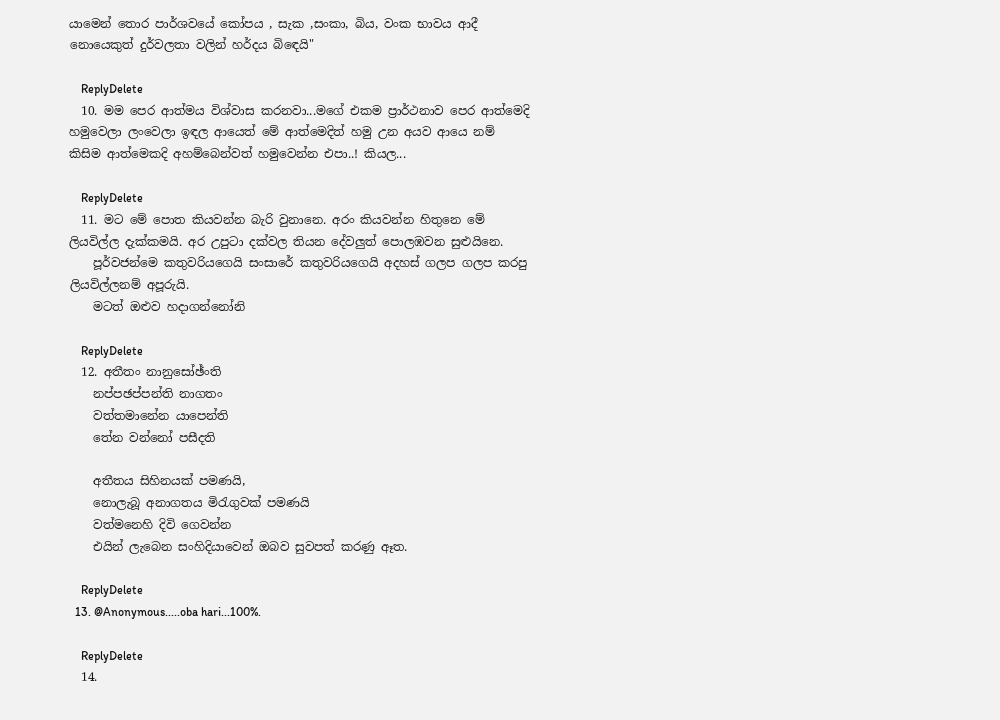යාමෙන් තොර පාර්ශවයේ කෝපය , සැක ,සංකා, බිය, වංක භාවය ආදී නොයෙකුත් දුර්වලතා වලින් හර්දය බිඳෙයි"

    ReplyDelete
  10. මම පෙර ආත්මය විශ්වාස කරනවා...මගේ එකම ප්‍රාර්ථනාව පෙර ආත්මෙදි හමුවෙලා ලංවෙලා ඉඳල ආයෙත් මේ ආත්මෙදිත් හමු උන අයව ආයෙ නම් කිසිම ආත්මෙකදි අහම්බෙන්වත් හමුවෙන්න එපා..! කියල...

    ReplyDelete
  11. මට මේ පොත කියවන්න බැරි වුනානෙ. අරං කියවන්න හිතුනෙ මේ ලියවිල්ල දැක්කමයි. අර උපුටා දක්වල තියන දේවලුත් පොලඹවන සුළුයිනෙ.
    පූර්වජන්මෙ කතුවරියගෙයි සංසාරේ කතුවරියගෙයි අදහස් ගලප ගලප කරපු ලියවිල්ලනම් අපූරුයි.
    මටත් ඔළුව හදාගන්නෝනි

    ReplyDelete
  12. අතීතං නානුසෝඡ්ංති
    නප්පඡප්පන්ති නාගතං
    වත්තමානේන යාපෙන්ති
    තේන වන්නෝ පසීදති

    අතීතය සිහිනයක් පමණයි,
    නොලැබූ අනාගතය මිරැගුවක් පමණයි
    වත්මනෙහි දිවි ගෙවන්න
    එයින් ලැබෙන සංහිදියාවෙන් ඔබව සුවපත් කරණු ඈත.

    ReplyDelete
  13. @Anonymous.....oba hari...100%.

    ReplyDelete
  14.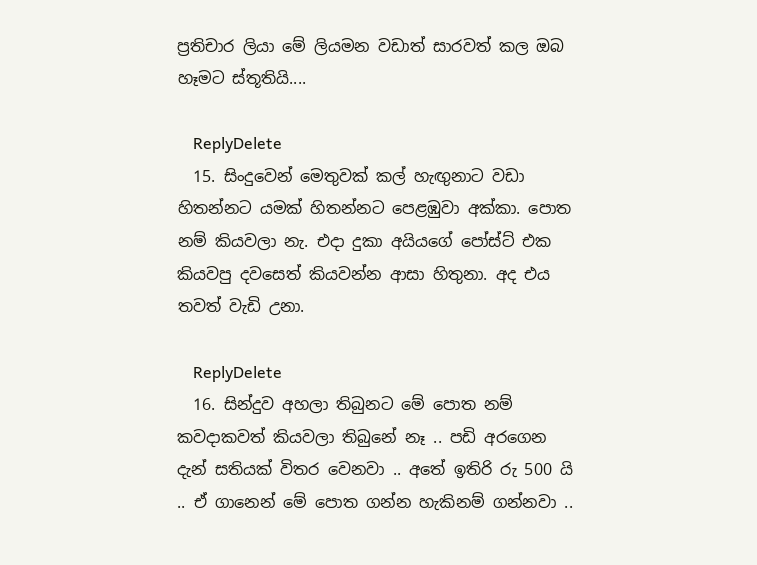ප්‍රතිචාර ලියා මේ ලියමන වඩාත් සාරවත් කල ඔබ හෑමට ස්තූතියි....

    ReplyDelete
  15. සිංදුවෙන් මෙතුවක් කල් හැඟුනාට වඩා හිතන්නට ‍යමක් හිතන්නට පෙළඹුවා අක්කා. පොත නම් කියවලා නැ. එදා දුකා අයියගේ පෝස්ට් එක කියවපු දවසෙත් කියවන්න ආසා හිතුනා. අද එය තවත් වැඩි උනා.

    ReplyDelete
  16. සින්දුව අහලා තිබුනට මේ පොත නම් කවදාකවත් කියවලා තිබුනේ නෑ .. පඩි අරගෙන දැන් සතියක් විතර වෙනවා .. අතේ ඉතිරි රු 500 යි .. ඒ ගානෙන් මේ පොත ගන්න හැකිනම් ගන්නවා ..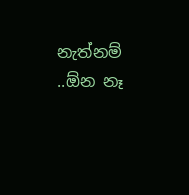නැත්නම් ..ඕන නෑ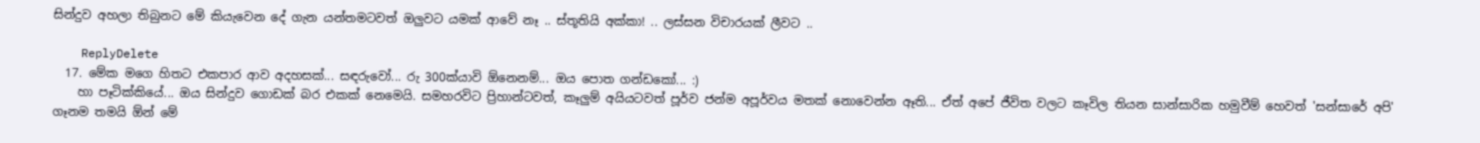සින්දුව අහලා තිබුනට මේ කියැවෙන දේ ගැන යන්තමටවත් ඔලුවට යමක් ආවේ නෑ .. ස්තූතියි අක්කා! .. ලස්සන විචාරයක් ලීවට ..

    ReplyDelete
  17. මේක මගෙ හිතට එකපාර ආව අදහසක්... සඳරුවෝ... රු 300ක්යාවි ඕනෙනම්... ඔය පොත ගන්ඩකෝ... :)
    හා පෑටික්කියේ... ඔය සින්දුව ගොඩක් බර එකක් නෙමෙයි. සමහරවිට ප්‍රිහාන්ටවත්, කෑලුම් අයියටවත් පූර්ව ජන්ම අපූර්වය මතක් නොවෙන්න ඈති... ඒත් අපේ ජීවිත වලට කෑවිල තියන සාන්සාරික හමුවීම් හෙවත් 'සන්සාරේ අපි' ගෑනම තමයි ඕන් මේ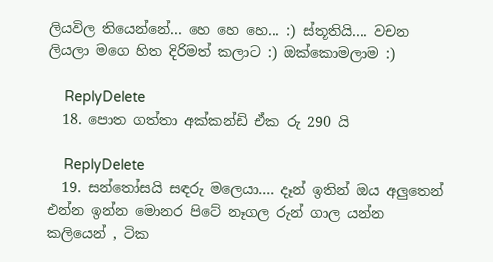ලියවිල තියෙන්නේ... හෙ හෙ හෙ... :) ස්තූතියි.... වචන ලියලා මගෙ හිත දිරිමත් කලාට :) ඔක්කොමලාම :)

    ReplyDelete
  18. පොත ගත්තා අක්කන්ඩි ඒක රු 290 යි

    ReplyDelete
  19. සන්තෝසයි සඳරු මලෙයා.... දෑන් ඉතින් ඔය අලුතෙන් එන්න ඉන්න මොනර පිටේ නෑගල රුන් ගාල යන්න කලියෙන් , ටික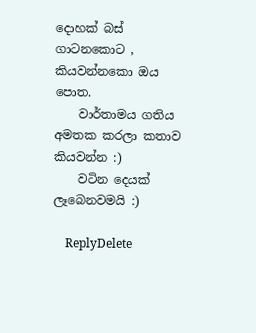දොහක් බස් ගාටනකොට , කියවන්නකො ඔය පොත.
    වාර්තාමය ගතිය අමතක කරලා කතාව කියවන්න :)
    වටින දෙයක් ලෑබෙනවමයි :)

    ReplyDelete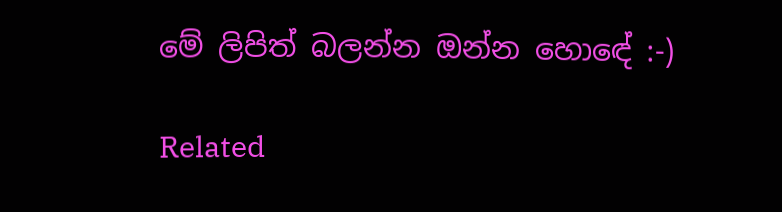මේ ලිපිත් බලන්න ඔන්න හොඳේ :-)

Related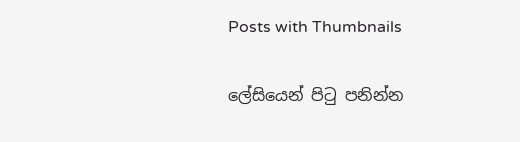Posts with Thumbnails

ලේසියෙන් පිටු පනින්න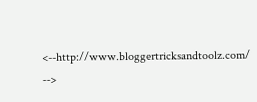<--http://www.bloggertricksandtoolz.com/ -->